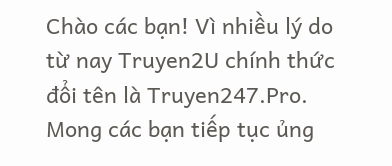Chào các bạn! Vì nhiều lý do từ nay Truyen2U chính thức đổi tên là Truyen247.Pro. Mong các bạn tiếp tục ủng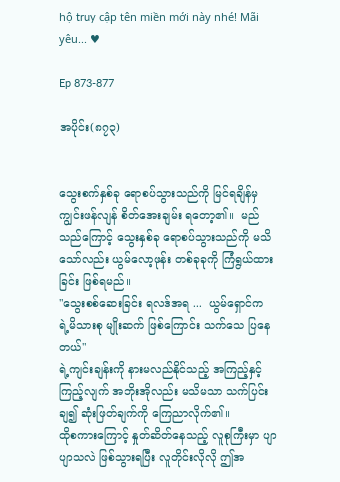hộ truy cập tên miền mới này nhé! Mãi yêu... ♥

Ep 873-877

အပိုင်း(၈၇၃)


သွေးစက်နှစ်ခု ရောစပ်သွားသည်ကို မြင်ရချိန်မှ ကျွင်းဖန်လျန် စိတ်အေးချမ်း ရတော့၏။  မည်သည်ကြောင့် သွေးနှစ်ခု ရောစပ်သွားသည်ကို မသိသော်လည်း ယွမ်လော့ဖုန်း တစ်ခုခုကို ကြံရွယ်ထားခြင်း ဖြစ်ရမည်။
"သွေးစစ်ဆေးခြင်း ရလဒ်အရ ...  ယွမ်ရှောင်က ရဲ့မိသားစု မျိုးဆက် ဖြစ်ကြောင်း သက်သေ ပြနေတယ်"
ရဲ့ကျင်းချန်းကို နားမလည်နိုင်သည့် အကြည့်နှင့် ကြည့်လျက် အဘိုးအိုလည်း မသိမသာ သက်ပြင်းချ၍ ဆုံးဖြတ်ချက်ကို ကြေညာလိုက်၏။
ထိုစကားကြောင့် နှုတ်ဆိတ်နေသည့် လူစုကြီးမှာ ပျာပျာသလဲ ဖြစ်သွားရပြီး လူတိုင်းလိုလို ဤအ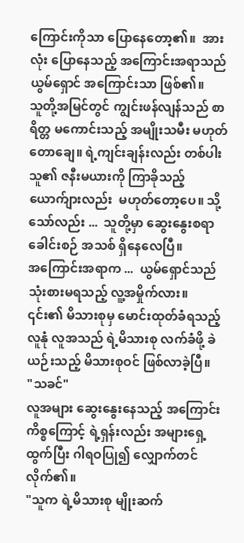ကြောင်းကိုသာ ပြောနေတော့၏။  အားလုံး ပြောနေသည့် အကြောင်းအရာသည် ယွမ်ရှောင် အကြောင်းသာ ဖြစ်၏။
သူတို့အမြင်တွင် ကျွင်းဖန်လျန်သည် စာရိတ္တ မကောင်းသည့် အမျိုးသမီး မဟုတ်တောချေ။ ရဲ့ကျင်းချန်းလည်း တစ်ပါးသူ၏ ဇနီးမယားကို ကြာခိုသည့် ယောက်ျားလည်း  မဟုတ်တော့ပေ။ သို့သော်လည်း ...  သူတို့မှာ ဆွေးနွေးစရာ ခေါင်းစဉ် အသစ် ရှိနေလေပြီ။
အကြောင်းအရာက ...  ယွမ်ရှောင်သည် သုံးစားမရသည့် လူ့အမှိုက်လား။
၎င်း၏ မိသားစုမှ မောင်းထုတ်ခံရသည့် လူနုံ လူအသည် ရဲ့မိသားစု လက်ခံဖို့ ခဲယဉ်းသည့် မိသားစုဝင် ဖြစ်လာခဲ့ပြီ။
"သခင်"
လူအများ ဆွေးနွေးနေသည့် အကြောင်းကိစ္စကြောင့် ရဲ့ရှန်းလည်း အများရှေ့ထွက်ပြီး ဂါရဝပြု၍ လျှောက်တင်လိုက်၏။
"သူက ရဲ့မိသားစု မျိုးဆက်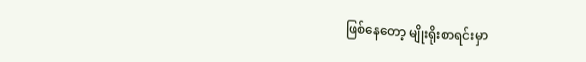ဖြစ်နေတော့ မျိုးရိုးစာရင်းမှာ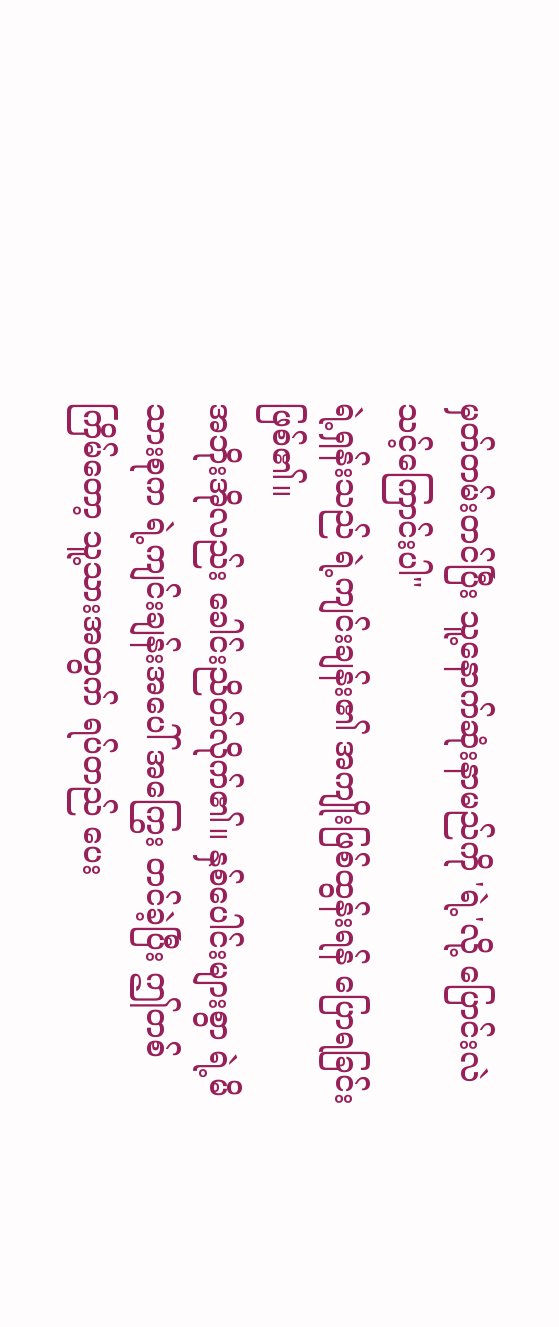မှတ်တမ်းတင်ပြီး သူ့နောက်ဆုံးနာမည်ကို 'ရဲ့'လို့ ပြောင်းလဲသင့်ကြောင်းပါ"
ရဲ့ရှန်းသည် ရဲ့ကျင်းချန်း၏ အကျိုးဖြစ်ထွန်းရန် ပြောရခြင်း ဖြစ်၏။
အဘိုးအိုလည်း ခေါင်းညိတ်လိုက်၏။ နှစ်ပေါင်းများစွာ ရဲ့မိသားစုက ရဲ့ကျင်းချန်းအပေါ် အကြွေး တင်ခဲ့ပြီး ဤတစ်ကြိမ်တော့ သူ့သားအတွက် ရပ်တည် ပေး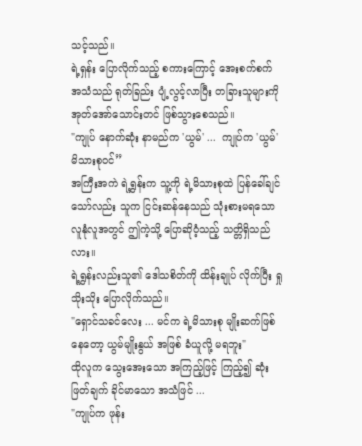သင့်သည်။
ရဲ့ရှန်း ပြောလိုက်သည့် စကားကြောင့် အေးစက်စက် အသံသည် ရုတ်ခြည်း ပျံ့လွင့်လာပြီး တခြားသူများကို အုတ်အော်သောင်းတင် ဖြစ်သွားစေသည်။
"ကျုပ် နောက်ဆုံး နာမည်က 'ယွမ်' ...  ကျုပ်က 'ယွမ်' မိသားစုဝင်”
အကြီးအကဲ ရဲ့ရွှန်းက သူ့ကို ရဲ့မိသားစုထဲ ပြန်ခေါ်ချင်သော်လည်း သူက ငြင်းဆန်နေသည် သုံးစားမရသော လူနုံလူအတွင် ဤကဲ့သို့ ပြောဆိုဝံ့သည့် သတ္တိရှိသည်လား။
ရဲ့ရွှန်းလည်းသူ၏ ဒေါသစိတ်ကို ထိန်းချုပ် လိုက်ပြီး ရှုသိုးသိုး ပြောလိုက်သည်။
"ရှောင်သခင်လေး ... မင်က ရဲ့မိသားစု မျိုးဆက်ဖြစ်နေတော့ ယွမ်မျိုးနွယ် အဖြစ် ခံယူလို့ မရဘူး"
ထိုလူက သွေးအေးသော အကြည့်ဖြင့် ကြည့်၍ ဆုံးဖြတ်ချက် ခိုင်မာသော အသံဖြင် ...
"ကျုပ်က ဖုန်း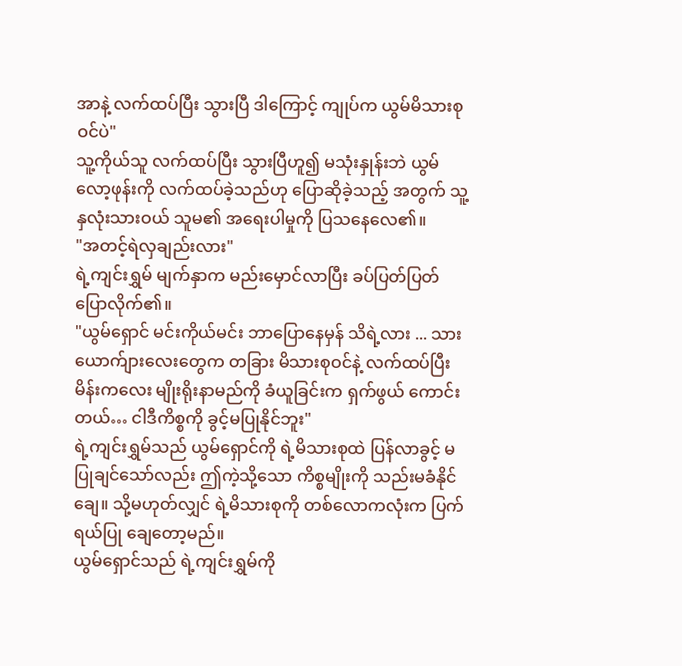အာနဲ့ လက်ထပ်ပြီး သွားပြီ ဒါကြောင့် ကျုပ်က ယွမ်မိသားစုဝင်ပဲ"
သူ့ကိုယ်သူ လက်ထပ်ပြီး သွားပြီဟူ၍ မသုံးနှုန်းဘဲ ယွမ်လော့ဖုန်းကို လက်ထပ်ခဲ့သည်ဟု ပြောဆိုခဲ့သည့် အတွက် သူ့နှလုံးသားဝယ် သူမ၏ အရေးပါမှုကို ပြသနေလေ၏။
"အတင့်ရဲလှချည်းလား"
ရဲ့ကျင်းရွှမ် မျက်နှာက မည်းမှောင်လာပြီး ခပ်ပြတ်ပြတ် ပြောလိုက်၏။
"ယွမ်ရှောင် မင်းကိုယ်မင်း ဘာပြောနေမှန် သိရဲ့လား ... သားယောက်ျားလေးတွေက တခြား မိသားစုဝင်နဲ့ လက်ထပ်ပြီး မိန်းကလေး မျိုးရိုးနာမည်ကို ခံယူခြင်းက ရှက်ဖွယ် ကောင်းတယ်… ငါဒီကိစ္စကို ခွင့်မပြုနိုင်ဘူး"
ရဲ့ကျင်းရွှမ်သည် ယွမ်ရှောင်ကို ရဲ့မိသားစုထဲ ပြန်လာခွင့် မပြုချင်သော်လည်း ဤကဲ့သို့သော ကိစ္စမျိုးကို သည်းမခံနိုင်ချေ။ သို့မဟုတ်လျှင် ရဲ့မိသားစုကို တစ်လောကလုံးက ပြက်ရယ်ပြု ချေတော့မည်။
ယွမ်ရှောင်သည် ရဲ့ကျင်းရွှမ်ကို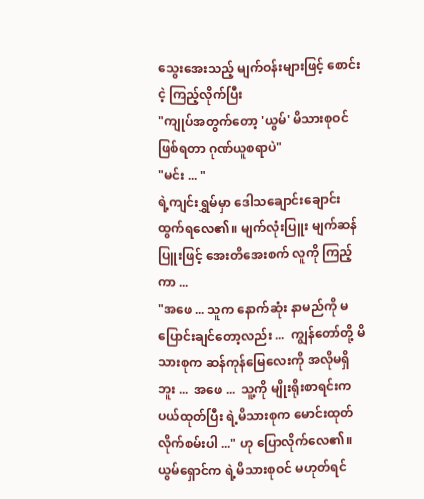သွေးအေးသည့် မျက်ဝန်းများဖြင့် စောင်းငဲ့ ကြည့်လိုက်ပြီး
"ကျုပ်အတွက်တော့ 'ယွမ်' မိသားစုဝင် ဖြစ်ရတာ ဂုဏ်ယူစရာပဲ"
"မင်း ... "
ရဲ့ကျင်းရွှမ်မှာ ဒေါသချောင်းချောင်း ထွက်ရလေ၏။ မျက်လုံးပြူး မျက်ဆန်ပြူးဖြင့် အေးတိအေးစက် လူကို ကြည့်ကာ ...
"အဖေ ... သူက နောက်ဆုံး နာမည်ကို မပြောင်းချင်တော့လည်း ...  ကျွန်တော်တို့ မိသားစုက ဆန်ကုန်မြေလေးကို အလိုမရှိဘူး ...  အဖေ ...  သူ့ကို မျိုးရိုးစာရင်းက ပယ်ထုတ်ပြီး ရဲ့မိသားစုက မောင်းထုတ် လိုက်စမ်းပါ ..." ဟု ပြောလိုက်လေ၏။
ယွမ်ရှောင်က ရဲ့မိသားစုဝင် မဟုတ်ရင်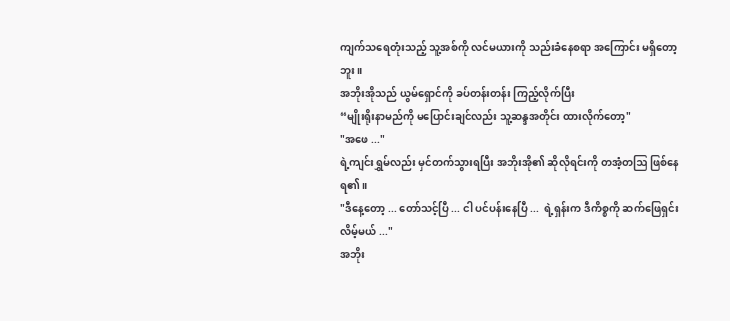ကျက်သရေတုံးသည့် သူ့အစ်ကို လင်မယားကို သည်းခံနေစရာ အကြောင်း မရှိတော့ဘူး။
အဘိုးအိုသည် ယွမ်ရှောင်ကို ခပ်တန်းတန်း ကြည့်လိုက်ပြီး
“မျိုးရိုးနာမည်ကို မပြောင်းချင်လည်း သူ့ဆန္ဒအတိုင်း ထားလိုက်တော့"
"အဖေ ..."
ရဲ့ကျင်းရွှမ်လည်း မှင်တက်သွားရပြီး အဘိုးအို၏ ဆိုလိုရင်းကို တအံ့တဩ ဖြစ်နေရ၏။
"ဒီနေ့တော့ ... တော်သင့်ပြီ ... ငါ ပင်ပန်းနေပြီ ...  ရဲ့ရှန်းက ဒီကိစ္စကို ဆက်ဖြေရှင်း လိမ့်မယ် ..."
အဘိုး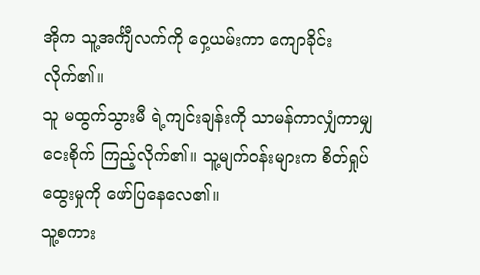အိုက သူ့အင်္ကျီလက်ကို ဝှေ့ယမ်းကာ ကျောခိုင်း လိုက်၏။
သူ မထွက်သွားမီ ရဲ့ကျင်းချန်းကို သာမန်ကာလျှံကာမျှ ငေးစိုက် ကြည့်လိုက်၏။ သူ့မျက်ဝန်းများက စိတ်ရှုပ်ထွေးမှုကို ဖော်ပြနေလေ၏။
သူ့စကား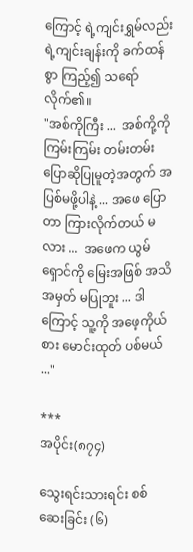ကြောင့် ရဲ့ကျင်းရွှမ်လည်း ရဲ့ကျင်းချန်းကို ခက်ထန်စွာ ကြည့်၍ သရော်လိုက်၏။
"အစ်ကိုကြီး ...  အစ်ကို့ကို ကြမ်းကြမ်း တမ်းတမ်း ပြောဆိုပြုမူတဲ့အတွက် အပြစ်မဖို့ပါနဲ့ ... အဖေ ပြောတာ ကြားလိုက်တယ် မလား ...  အဖေက ယွမ်ရှောင်ကို မြေးအဖြစ် အသိအမှတ် မပြုဘူး ... ဒါကြောင့် သူ့ကို အဖေ့ကိုယ်စား မောင်းထုတ် ပစ်မယ် ..."

***
အပိုင်း(၈၇၄)

သွေးရင်းသားရင်း စစ်ဆေးခြင်း (၆)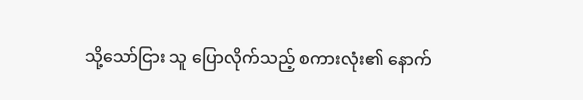သို့သော်ငြား သူ ပြောလိုက်သည့် စကားလုံး၏ နောက်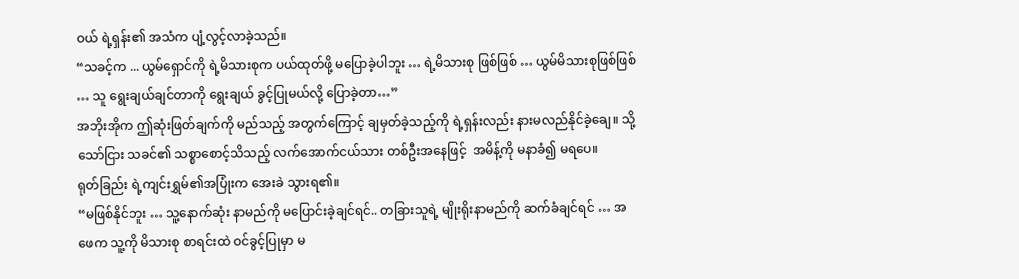ဝယ် ရဲ့ရှန်း၏ အသံက ပျံ့လွင့်လာခဲ့သည်။
“သခင့်က ... ယွမ်ရှောင်ကို ရဲ့မိသားစုက ပယ်ထုတ်ဖို့ မပြောခဲ့ပါဘူး … ရဲ့မိသားစု ဖြစ်ဖြစ် … ယွမ်မိသားစုဖြစ်ဖြစ် … သူ ရွေးချယ်ချင်တာကို ရွေးချယ် ခွင့်ပြုမယ်လို့ ပြောခဲ့တာ…”
အဘိုးအိုက ဤဆုံးဖြတ်ချက်ကို မည်သည့် အတွက်ကြောင့် ချမှတ်ခဲ့သည့်ကို ရဲ့ရှန်းလည်း နားမလည်နိုင်ခဲ့ချေ။ သို့သော်ငြား သခင်၏ သစ္စာစောင့်သိသည့် လက်အောက်ငယ်သား တစ်ဦးအနေဖြင့်  အမိန့်ကို မနာခံ၍ မရပေ။
ရုတ်ခြည်း ရဲ့ကျင်းရွှမ်၏အပြုံးက အေးခဲ သွားရ၏။
“မဖြစ်နိုင်ဘူး … သူ့နောက်ဆုံး နာမည်ကို မပြောင်းခဲ့ချင်ရင်.. တခြားသူရဲ့ မျိုးရိုးနာမည်ကို ဆက်ခံချင်ရင် … အဖေက သူ့ကို မိသားစု စာရင်းထဲ ဝင်ခွင့်ပြုမှာ မ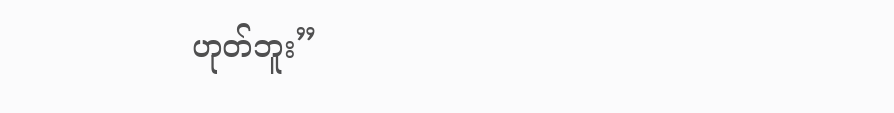ဟုတ်ဘူး”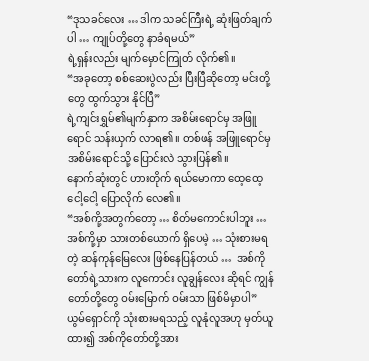“ဒုသခင်လေး … ဒါက သခင်ကြီးရဲ့ ဆုံးဖြတ်ချက်ပါ … ကျုပ်တို့တွေ နာခံရမယ်”
ရဲ့ရှန်းလည်း မျက်မှောင်ကြုတ် လိုက်၏။
“အခုတော့ စစ်ဆေးပွဲလည်း ပြီးပြီဆိုတော့ မင်းတို့တွေ ထွက်သွား နိုင်ပြီ”
ရဲ့ကျင်းရွှမ်၏မျက်နှာက အစိမ်းရောင်မှ အဖြူရောင် သန်းယှက် လာရ၏။ တစ်ဖန် အဖြူရောင်မှ အစိမ်းရောင်သို့ ပြောင်းလဲ သွားပြန်၏။
နောက်ဆုံးတွင် ဟားတိုက် ရယ်မောကာ ထေ့ထေ့ငေါ့ငေါ့ ပြောလိုက် လေ၏။
“အစ်ကို့အတွက်တော့ … စိတ်မကောင်းပါဘူး … အစ်ကို့မှာ သားတစ်ယောက် ရှိပေမဲ့ … သုံးစားမရတဲ့ ဆန်ကုန်မြေလေး ဖြစ်နေပြန်တယ် …  အစ်ကိုတော်ရဲ့သားက လူကောင်း လူချွန်လေး ဆိုရင် ကျွန်တော်တို့တွေ ဝမ်းမြောက် ဝမ်းသာ ဖြစ်မိမှာပါ”
ယွမ်ရှောင်ကို သုံးစားမရသည့် လူနုံလူအဟု မှတ်ယူထား၍ အစ်ကိုတော်တို့အား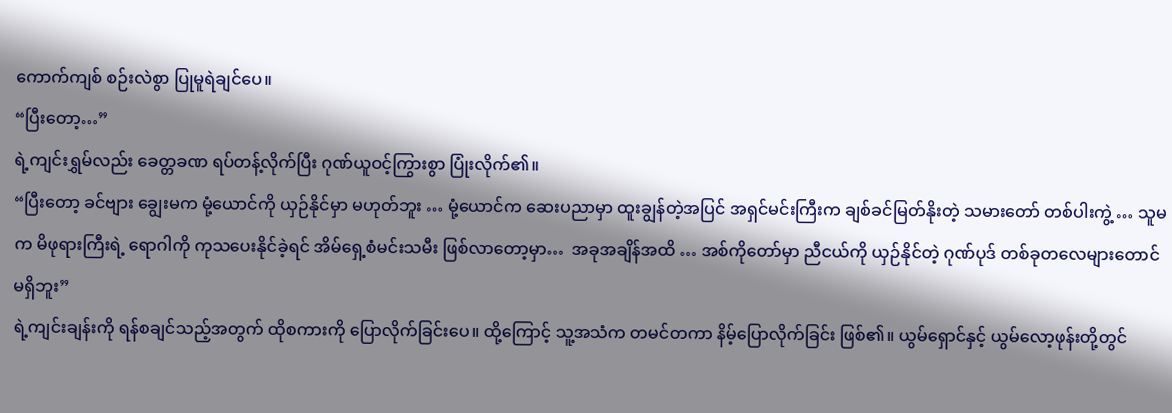ကောက်ကျစ် စဉ်းလဲစွာ ပြုမူရဲချင်ပေ။
“ပြီးတော့…”
ရဲ့ကျင်းရွှမ်လည်း ခေတ္တခဏ ရပ်တန့်လိုက်ပြီး ဂုဏ်ယူဝင့်ကြွားစွာ ပြုံးလိုက်၏။
“ပြီးတော့ ခင်ဗျား ချွေးမက မုံ့ယောင်ကို ယှဉ်နိုင်မှာ မဟုတ်ဘူး … မုံ့ယောင်က ဆေးပညာမှာ ထူးချွန်တဲ့အပြင် အရှင်မင်းကြီးက ချစ်ခင်မြတ်နိုးတဲ့ သမားတော် တစ်ပါးကွဲ့ … သူမက မိဖုရားကြီးရဲ့ ရောဂါကို ကုသပေးနိုင်ခဲ့ရင် အိမ်ရှေ့စံမင်းသမီး ဖြစ်လာတော့မှာ…  အခုအချိန်အထိ … အစ်ကိုတော်မှာ ညီငယ်ကို ယှဉ်နိုင်တဲ့ ဂုဏ်ပုဒ် တစ်ခုတလေများတောင် မရှိဘူး”
ရဲ့ကျင်းချန်းကို ရန်စချင်သည့်အတွက် ထိုစကားကို ပြောလိုက်ခြင်းပေ။ ထို့ကြောင့် သူ့အသံက တမင်တကာ နိမ့်ပြောလိုက်ခြင်း ဖြစ်၏။ ယွမ်ရှောင်နှင့် ယွမ်လော့ဖုန်းတို့တွင်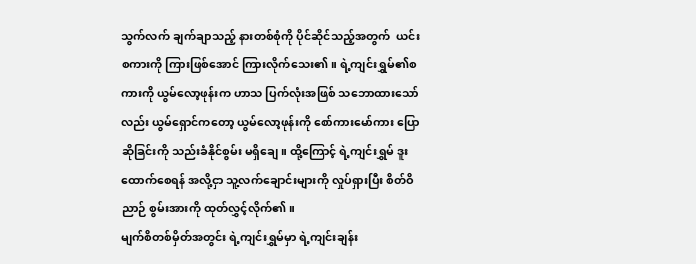သွက်လက် ချက်ချာသည့် နားတစ်စုံကို ပိုင်ဆိုင်သည့်အတွက်  ယင်းစကားကို ကြားဖြစ်အောင် ကြားလိုက်သေး၏။ ရဲ့ကျင်းရွှမ်၏စကားကို ယွမ်လော့ဖုန်းက ဟာသ ပြက်လုံးအဖြစ် သဘောထားသော်လည်း ယွမ်ရှောင်ကတော့ ယွမ်လော့ဖုန်းကို စော်ကားမော်ကား ပြောဆိုခြင်းကို သည်းခံနိုင်စွမ်း မရှိချေ။ ထို့ကြောင့် ရဲ့ကျင်းရွှမ် ဒူးထောက်စေရန် အလို့ငှာ သူ့လက်ချောင်းများကို လှုပ်ရှားပြီး စိတ်ဝိညာဉ် စွမ်းအားကို ထုတ်လွှင့်လိုက်၏။
မျက်စိတစ်မှိတ်အတွင်း ရဲ့ကျင်းရွှမ်မှာ ရဲ့ကျင်းချန်း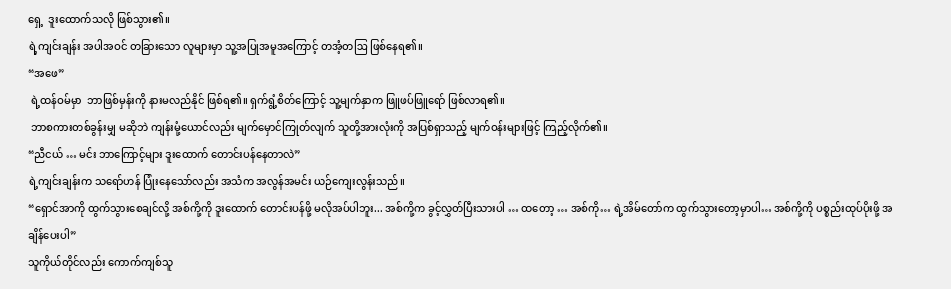ရှေ့  ဒူးထောက်သလို ဖြစ်သွား၏။
ရဲ့ကျင်းချန်း အပါအဝင် တခြားသော လူများမှာ သူ့အပြုအမူအကြောင့် တအံ့တဩ ဖြစ်နေရ၏။
“အဖေ”
 ရဲ့ထန်ဝမ်မှာ  ဘာဖြစ်မှန်းကို နားမလည်နိုင် ဖြစ်ရ၏။ ရှက်ရွံ့စိတ်ကြောင့် သူ့မျက်နှာက ဖြူဖပ်ဖြူရော် ဖြစ်လာရ၏။
 ဘာစကားတစ်ခွန်းမျှ မဆိုဘဲ ကျန်းမုံ့ယောင်လည်း မျက်မှောင်ကြုတ်လျက် သူတို့အားလုံးကို အပြစ်ရှာသည့် မျက်ဝန်းများဖြင့် ကြည့်လိုက်၏။
“ညီငယ် … မင်း ဘာကြောင့်များ ဒူးထောက် တောင်းပန်နေတာလဲ”
ရဲ့ကျင်းချန်းက သရော်ဟန် ပြုံးနေသော်လည်း အသံက အလွန်အမင်း ယဉ်ကျေးလွန်းသည်။
“ရှောင်အာကို ထွက်သွားစေချင်လို့ အစ်ကို့ကို ဒူးထောက် တောင်းပန်ဖို့ မလိုအပ်ပါဘူး... အစ်ကို့က ခွင့်လွှတ်ပြီးသားပါ … ထတော့ … အစ်ကို… ရဲ့အိမ်တော်က ထွက်သွားတော့မှာပါ… အစ်ကို့ကို ပစ္စည်းထုပ်ပိုးဖို့ အချိန်ပေးပါ”
သူကိုယ်တိုင်လည်း ကောက်ကျစ်သူ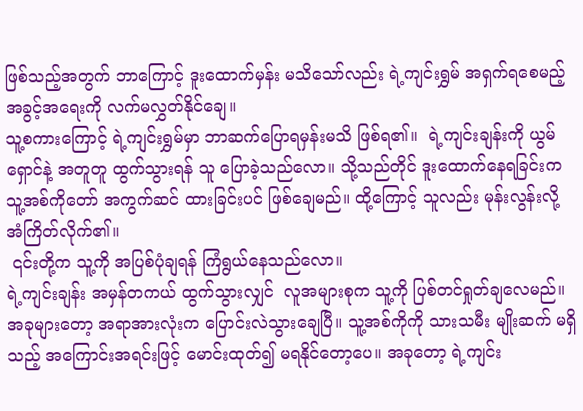ဖြစ်သည့်အတွက် ဘာကြောင့် ဒူးထောက်မှန်း မသိသော်လည်း ရဲ့ကျင်းရွှမ် အရှက်ရစေမည့် အခွင့်အရေးကို လက်မလွှတ်နိုင်ချေ။
သူ့စကားကြောင့် ရဲ့ကျင်းရွှမ်မှာ ဘာဆက်ပြောရမှန်းမသိ ဖြစ်ရ၏။  ရဲ့ကျင်းချန်းကို ယွမ်ရှောင်နဲ့ အတူတူ ထွက်သွားရန် သူ ပြောခဲ့သည်လော။ သို့သည်တိုင် ဒူးထောက်နေရခြင်းက သူ့အစ်ကိုတော် အကွက်ဆင် ထားခြင်းပင် ဖြစ်ချေမည်။ ထို့ကြောင့် သူလည်း မုန်းလွန်းလို့ အံကြိတ်လိုက်၏။
 ၎င်းတို့က သူ့ကို အပြစ်ပုံချရန် ကြံရွယ်နေသည်လော။
ရဲ့ကျင်းချန်း အမှန်တကယ် ထွက်သွားလျှင်  လူအများစုက သူ့ကို ပြစ်တင်ရှုတ်ချလေမည်။
အခုများတော့ အရာအားလုံးက ပြောင်းလဲသွားချေပြီ။ သူ့အစ်ကိုကို သားသမီး မျိုးဆက် မရှိသည့် အကြောင်းအရင်းဖြင့် မောင်းထုတ်၍ မရနိုင်တော့ပေ။ အခုတော့ ရဲ့ကျင်း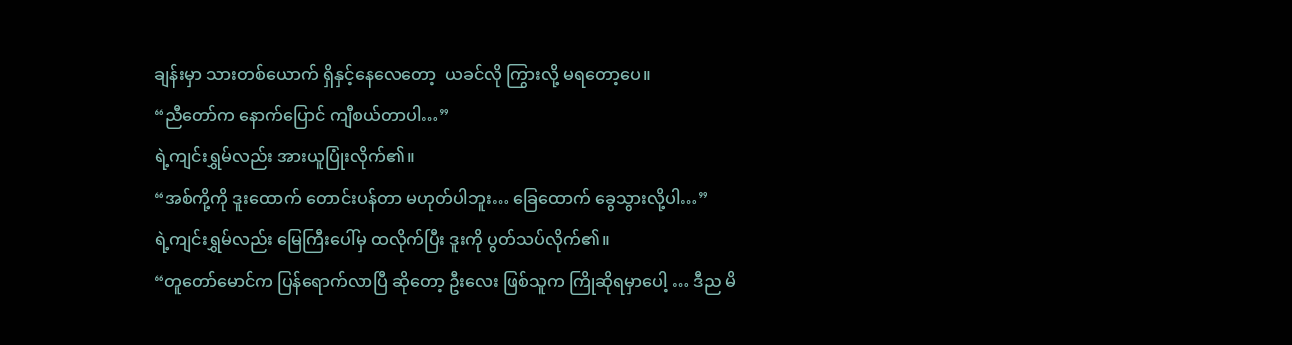ချန်းမှာ သားတစ်ယောက် ရှိနှင့်နေလေတော့  ယခင်လို ကြွားလို့ မရတော့ပေ။
“ညီတော်က နောက်ပြောင် ကျီစယ်တာပါ…”
ရဲ့ကျင်းရွှမ်လည်း အားယူပြုံးလိုက်၏။
“အစ်ကို့ကို ဒူးထောက် တောင်းပန်တာ မဟုတ်ပါဘူး… ခြေထောက် ခွေသွားလို့ပါ…”
ရဲ့ကျင်းရွှမ်လည်း မြေကြီးပေါ်မှ ထလိုက်ပြီး ဒူးကို ပွတ်သပ်လိုက်၏။
“တူတော်မောင်က ပြန်ရောက်လာပြီ ဆိုတော့ ဦးလေး ဖြစ်သူက ကြိုဆိုရမှာပေါ့ … ဒီည မိ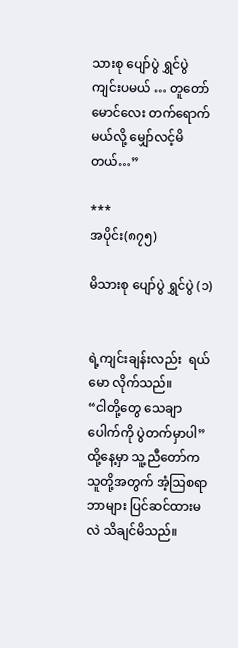သားစု ပျော်ပွဲ ရွှင်ပွဲ ကျင်းပမယ် … တူတော်မောင်လေး တက်ရောက်မယ်လို့ မျှော်လင့်မိတယ်…”

***
အပိုင်း(၈၇၅)

မိသားစု ပျော်ပွဲ ရွှင်ပွဲ (၁)


ရဲ့ကျင်းချန်းလည်း  ရယ်မော လိုက်သည်။
“ငါတို့တွေ သေချာပေါက်ကို ပွဲတက်မှာပါ”
ထို့နေ့မှာ သူ့ညီတော်က သူတို့အတွက် အံ့ဩစရာ ဘာများ ပြင်ဆင်ထားမလဲ သိချင်မိသည်။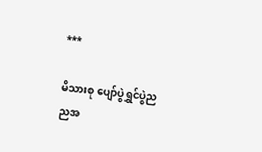***

မိသားစု ပျော်ပွဲရွှင်ပွဲည
ညအ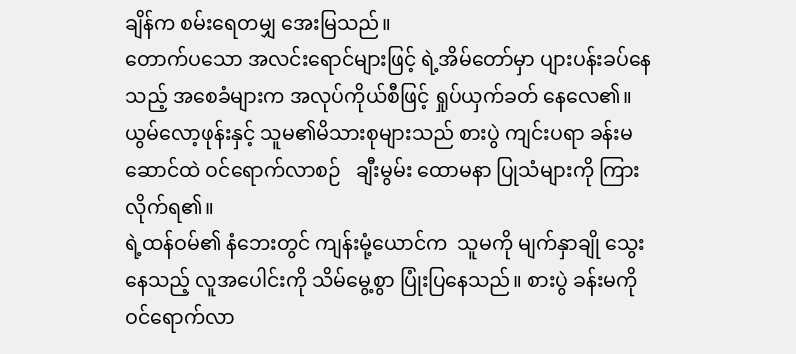ချိန်က စမ်းရေတမျှ အေးမြသည်။
တောက်ပသော အလင်းရောင်များဖြင့် ရဲ့အိမ်တော်မှာ ပျားပန်းခပ်နေသည့် အစေခံများက အလုပ်ကိုယ်စီဖြင့် ရှုပ်ယှက်ခတ် နေလေ၏။
ယွမ်လော့ဖုန်းနှင့် သူမ၏မိသားစုများသည် စားပွဲ ကျင်းပရာ ခန်းမဆောင်ထဲ ဝင်ရောက်လာစဉ်   ချီးမွမ်း ထောမနာ ပြုသံများကို ကြားလိုက်ရ၏။
ရဲ့ထန်ဝမ်၏ နံဘေးတွင် ကျန်းမုံ့ယောင်က  သူမကို မျက်နှာချို သွေးနေသည့် လူအပေါင်းကို သိမ်မွေ့စွာ ပြုံးပြနေသည်။ စားပွဲ ခန်းမကို ဝင်ရောက်လာ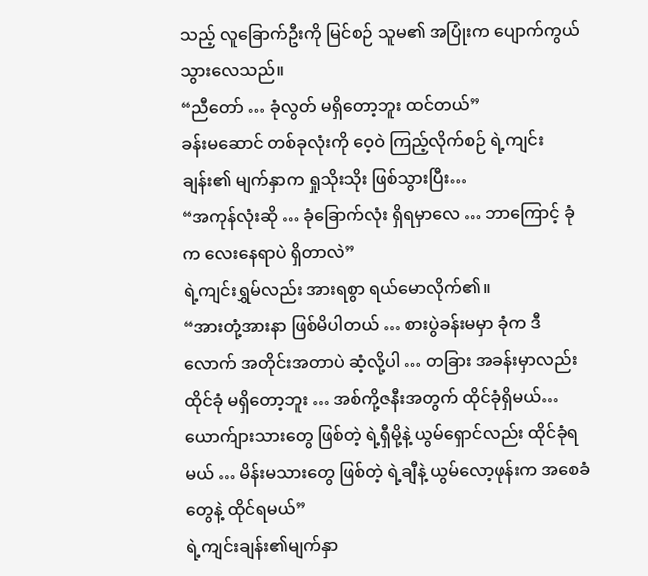သည့် လူခြောက်ဦးကို မြင်စဉ် သူမ၏ အပြုံးက ပျောက်ကွယ် သွားလေသည်။
“ညီတော် … ခုံလွတ် မရှိတော့ဘူး ထင်တယ်”
ခန်းမဆောင် တစ်ခုလုံးကို ဝေ့ဝဲ ကြည့်လိုက်စဉ် ရဲ့ကျင်းချန်း၏ မျက်နှာက ရှုသိုးသိုး ဖြစ်သွားပြီး…
“အကုန်လုံးဆို … ခုံခြောက်လုံး ရှိရမှာလေ … ဘာကြောင့် ခုံက လေးနေရာပဲ ရှိတာလဲ”
ရဲ့ကျင်းရွှမ်လည်း အားရစွာ ရယ်မောလိုက်၏။
“အားတုံ့အားနာ ဖြစ်မိပါတယ် … စားပွဲခန်းမမှာ ခုံက ဒီလောက် အတိုင်းအတာပဲ ဆံ့လို့ပါ … တခြား အခန်းမှာလည်း ထိုင်ခုံ မရှိတော့ဘူး … အစ်ကို့ဇနီးအတွက် ထိုင်ခုံရှိမယ်… ယောက်ျားသားတွေ ဖြစ်တဲ့ ရဲ့ရှီမို့နဲ့ ယွမ်ရှောင်လည်း ထိုင်ခုံရမယ် … မိန်းမသားတွေ ဖြစ်တဲ့ ရဲ့ချီနဲ့ ယွမ်လော့ဖုန်းက အစေခံတွေနဲ့ ထိုင်ရမယ်”
ရဲ့ကျင်းချန်း၏မျက်နှာ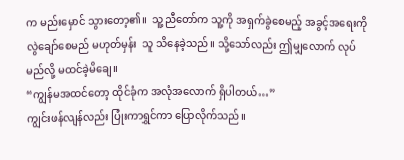က မည်းမှောင် သွားတော့၏။  သူ့ညီတော်က သူ့ကို အရှက်ခွဲစေမည့် အခွင့်အရေးကို လွဲချော်စေမည် မဟုတ်မှန်း  သူ သိနေခဲ့သည်။ သို့သော်လည်း ဤမျှလောက် လုပ်မည်လို့ မထင်ခဲ့မိချေ။
“ကျွန်မအထင်တော့ ထိုင်ခုံက အလုံအလောက် ရှိပါတယ်…”
ကျွင်းဖန်လျန်လည်း ပြုံးကာရွှင်ကာ ပြောလိုက်သည်။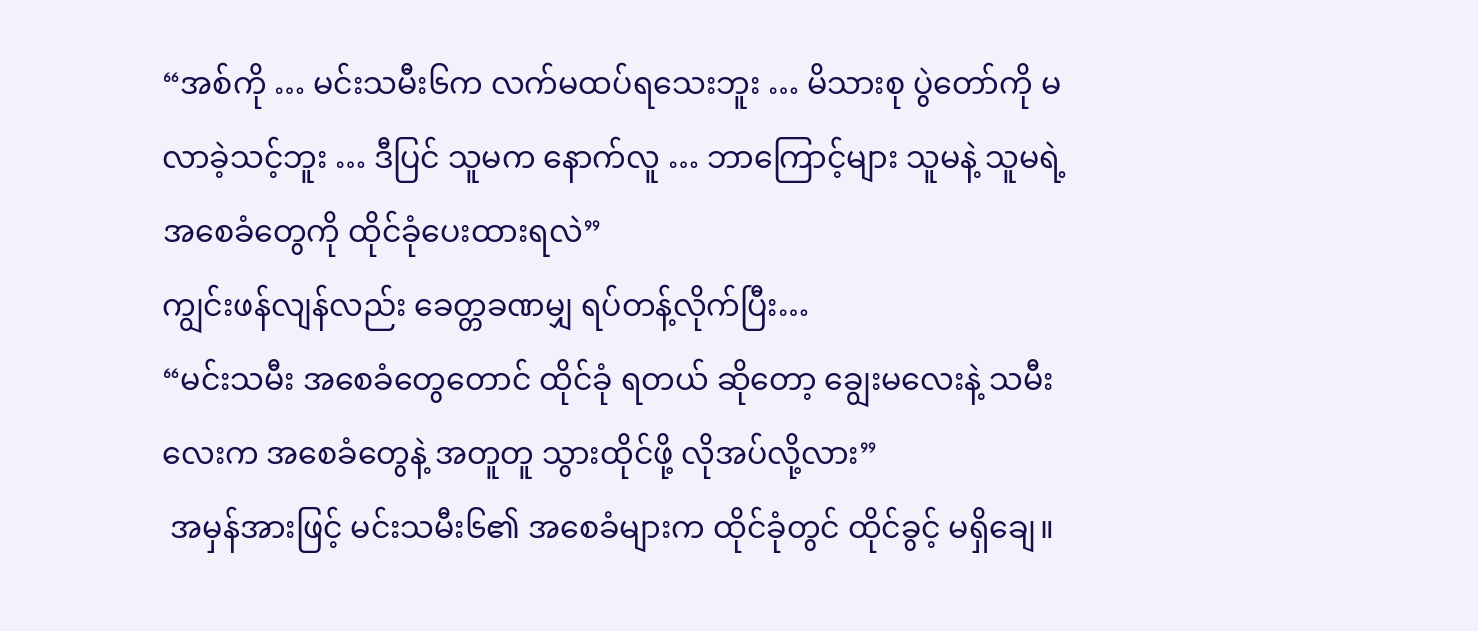“အစ်ကို … မင်းသမီး၆က လက်မထပ်ရသေးဘူး … မိသားစု ပွဲတော်ကို မလာခဲ့သင့်ဘူး … ဒီပြင် သူမက နောက်လူ … ဘာကြောင့်များ သူမနဲ့ သူမရဲ့ အစေခံတွေကို ထိုင်ခုံပေးထားရလဲ”
ကျွင်းဖန်လျန်လည်း ခေတ္တခဏမျှ ရပ်တန့်လိုက်ပြီး…
“မင်းသမီး အစေခံတွေတောင် ထိုင်ခုံ ရတယ် ဆိုတော့ ချွေးမလေးနဲ့ သမီးလေးက အစေခံတွေနဲ့ အတူတူ သွားထိုင်ဖို့ လိုအပ်လို့လား”
 အမှန်အားဖြင့် မင်းသမီး၆၏ အစေခံများက ထိုင်ခုံတွင် ထိုင်ခွင့် မရှိချေ။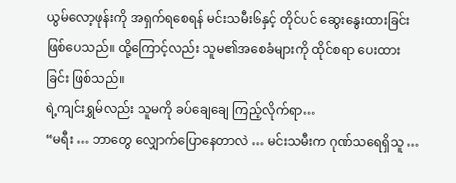ယွမ်လော့ဖုန်းကို အရှက်ရစေရန် မင်းသမီး၆နှင့် တိုင်ပင် ဆွေးနွေးထားခြင်း ဖြစ်ပေသည်။ ထို့ကြောင့်လည်း သူမ၏အစေခံများကို ထိုင်စရာ ပေးထားခြင်း ဖြစ်သည်။
ရဲ့ကျင်းရွှမ်လည်း သူမကို ခပ်ချေချေ ကြည့်လိုက်ရာ…
“မရီး … ဘာတွေ လျှောက်ပြောနေတာလဲ … မင်းသမီးက ဂုဏ်သရေရှိသူ …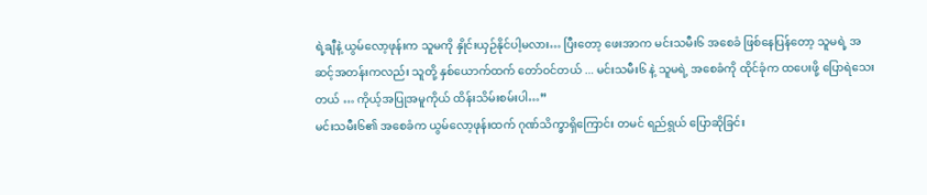ရဲ့ချီနဲ့ ယွမ်လော့ဖုန်းက သူမကို နှိုင်းယှဉ်နိုင်ပါ့မလား… ပြီးတော့ ဖေးအာက မင်းသမီး၆ အစေခံ ဖြစ်နေပြန်တော့ သူမရဲ့ အဆင့်အတန်းကလည်း သူတို့ နှစ်ယောက်ထက် တော်ဝင်တယ် ... မင်းသမီး၆ နဲ့ သူမရဲ့ အစေခံကို ထိုင်ခုံက ထပေးဖို့ ပြောရဲသေးတယ် … ကိုယ့်အပြုအမူကိုယ် ထိန်းသိမ်းစမ်းပါ…”
မင်းသမီး၆၏ အစေခံက ယွမ်လော့ဖုန်းထက် ဂုဏ်သိက္ခာရှိကြောင်း တမင် ရည်ရွယ် ပြောဆိုခြင်း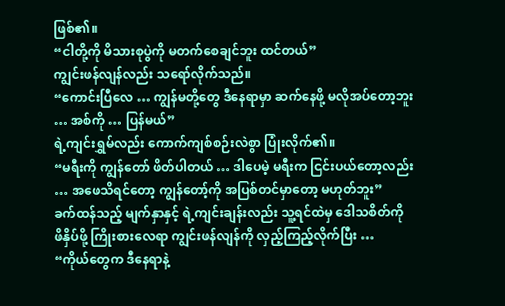ဖြစ်၏။
“ငါတို့ကို မိသားစုပွဲကို မတက်စေချင်ဘူး ထင်တယ်”
ကျွင်းဖန်လျန်လည်း သရော်လိုက်သည်။
“ကောင်းပြီလေ … ကျွန်မတို့တွေ ဒီနေရာမှာ ဆက်နေဖို့ မလိုအပ်တော့ဘူး … အစ်ကို … ပြန်မယ်”
ရဲ့ကျင်းရွှမ်လည်း ကောက်ကျစ်စဉ်းလဲစွာ ပြုံးလိုက်၏။
“မရီးကို ကျွန်တော် ဖိတ်ပါတယ် … ဒါပေမဲ့ မရီးက ငြင်းပယ်တော့လည်း … အဖေသိရင်တော့ ကျွန်တော့်ကို အပြစ်တင်မှာတော့ မဟုတ်ဘူး”
ခက်ထန်သည့် မျက်နှာနှင့် ရဲ့ကျင်းချန်းလည်း သူ့ရင်ထဲမှ ဒေါသစိတ်ကို ဖိနှိပ်ဖို့ ကြိုးစားလေရာ ကျွင်းဖန်လျန်ကို လှည့်ကြည့်လိုက်ပြီး …
“ကိုယ်တွေက ဒီနေရာနဲ့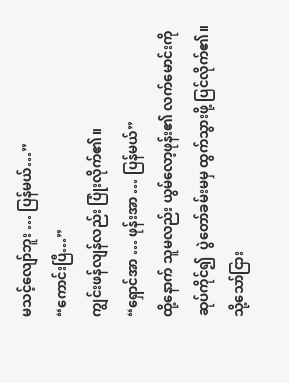မသင့်လျော်ဘူး … ပြန်မယ်…”
“ကောင်းပြီ…”
ကျွင်းဖန်လျန်လည်း ပြုံးလိုက်၏။
“ရှောင်အာ … ဖုန်းအာ … ပြန်မယ်”
ထို့နောက် သူမလည်း ယွမ်လော့ဖုန်း၏ လက်မောင်းကို ဆုပ်ကိုင်၍  ပွဲတော်ခမ်းမမှ ထွက်သွားဖို့ ပြင်လိုက်၏။ သို့သော်ငြား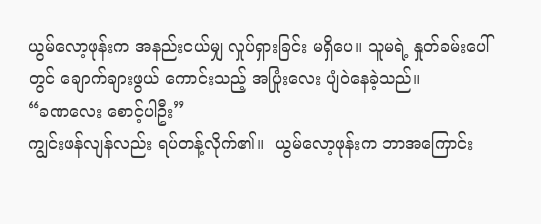ယွမ်လော့ဖုန်းက အနည်းငယ်မျှ လှုပ်ရှားခြင်း မရှိပေ။ သူမရဲ့ နှုတ်ခမ်းပေါ်တွင် ချောက်ချားဖွယ် ကောင်းသည့် အပြုံးလေး ပျံဝဲနေခဲ့သည်။
“ခဏလေး စောင့်ပါဦး”
ကျွင်းဖန်လျန်လည်း ရပ်တန့်လိုက်၏။  ယွမ်လော့ဖုန်းက ဘာအကြောင်း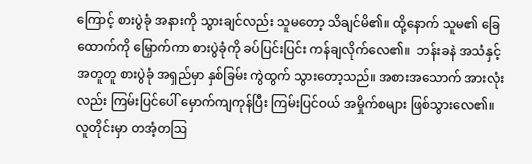ကြောင့် စားပွဲခုံ အနားကို သွားချင်လည်း သူမတော့ သိချင်မိ၏။ ထို့နောက် သူမ၏ ခြေထောက်ကို မြှောက်ကာ စားပွဲခုံကို ခပ်ပြင်းပြင်း ကန်ချလိုက်လေ၏။  ဘန်းခနဲ အသံနှင့်အတူတူ စားပွဲခုံ အရှည်မှာ နှစ်ခြမ်း ကွဲထွက် သွားတော့သည်။ အစားအသောက် အားလုံးလည်း ကြမ်းပြင်ပေါ် မှောက်ကျကုန်ပြီး ကြမ်းပြင်ဝယ် အမှိုက်စများ ဖြစ်သွားလေ၏။
လူတိုင်းမှာ တအံ့တဩ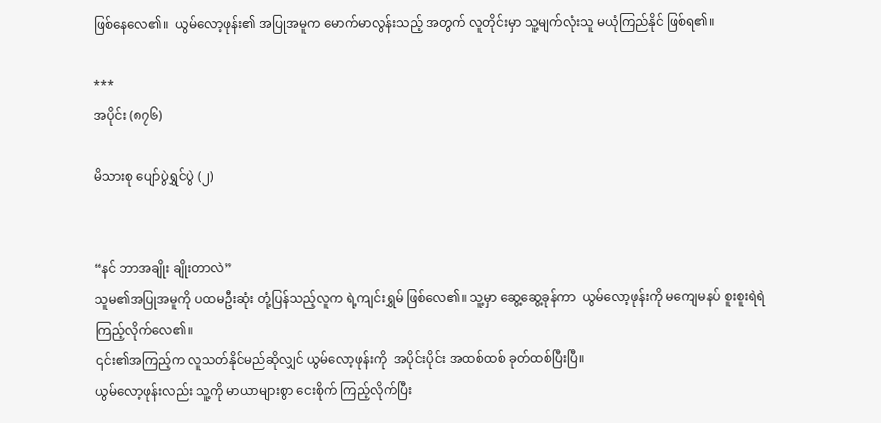ဖြစ်နေလေ၏။  ယွမ်လော့ဖုန်း၏ အပြုအမူက မောက်မာလွန်းသည့် အတွက် လူတိုင်းမှာ သူ့မျက်လုံးသူ မယုံကြည်နိုင် ဖြစ်ရ၏။

***
အပိုင်း (၈၇၆)

မိသားစု ပျော်ပွဲရွှင်ပွဲ (၂)


“နင် ဘာအချိုး ချိုးတာလဲ”
သူမ၏အပြုအမူကို ပထမဦးဆုံး တုံ့ပြန်သည့်လူက ရဲ့ကျင်းရွှမ် ဖြစ်လေ၏။ သူ့မှာ ဆွေ့ဆွေ့ခုန်ကာ  ယွမ်လော့ဖုန်းကို မကျေမနပ် စူးစူးရဲရဲ ကြည့်လိုက်လေ၏။
၎င်း၏အကြည့်က လူသတ်နိုင်မည်ဆိုလျှင် ယွမ်လော့ဖုန်းကို  အပိုင်းပိုင်း အထစ်ထစ် ခုတ်ထစ်ပြီးပြီ။
ယွမ်လော့ဖုန်းလည်း သူ့ကို မာယာများစွာ ငေးစိုက် ကြည့်လိုက်ပြီး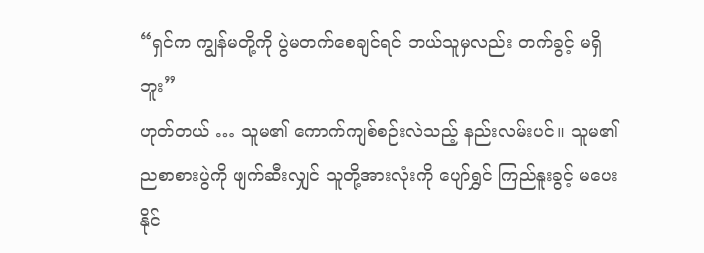“ရှင်က ကျွန်မတို့ကို ပွဲမတက်စေချင်ရင် ဘယ်သူမှလည်း တက်ခွင့် မရှိဘူး”
ဟုတ်တယ် … သူမ၏ ကောက်ကျစ်စဉ်းလဲသည့် နည်းလမ်းပင်။ သူမ၏ ညစာစားပွဲကို ဖျက်ဆီးလျှင် သူတို့အားလုံးကို ပျော်ရွှင် ကြည်နူးခွင့် မပေးနိုင်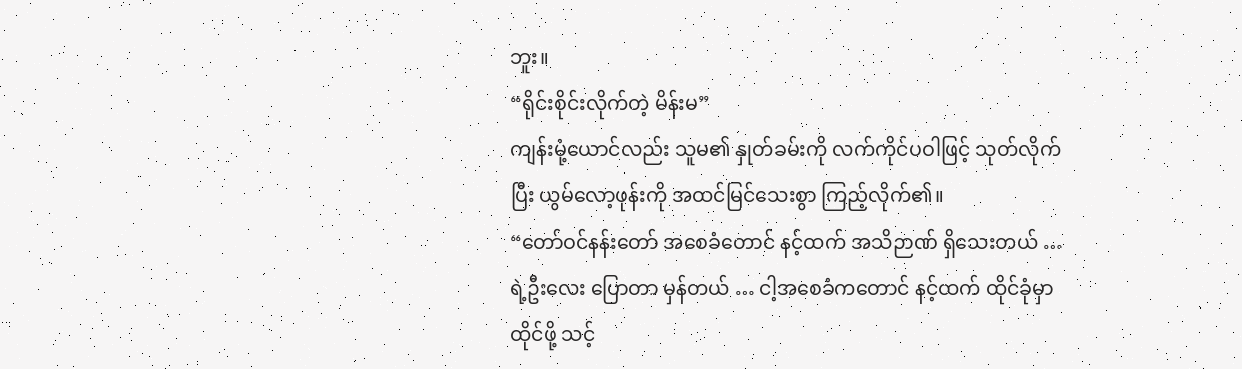ဘူး။
“ရိုင်းစိုင်းလိုက်တဲ့ မိန်းမ”
ကျန်းမုံ့ယောင်လည်း သူမ၏ နှုတ်ခမ်းကို လက်ကိုင်ပဝါဖြင့် သုတ်လိုက်ပြီး ယွမ်လော့ဖုန်းကို အထင်မြင်သေးစွာ ကြည့်လိုက်၏။
“တော်ဝင်နန်းတော် အစေခံတောင် နင့်ထက် အသိဉာဏ် ရှိသေးတယ် … ရဲ့ဦးလေး ပြောတာ မှန်တယ် … ငါ့အစေခံကတောင် နင့်ထက် ထိုင်ခုံမှာ ထိုင်ဖို့ သင့်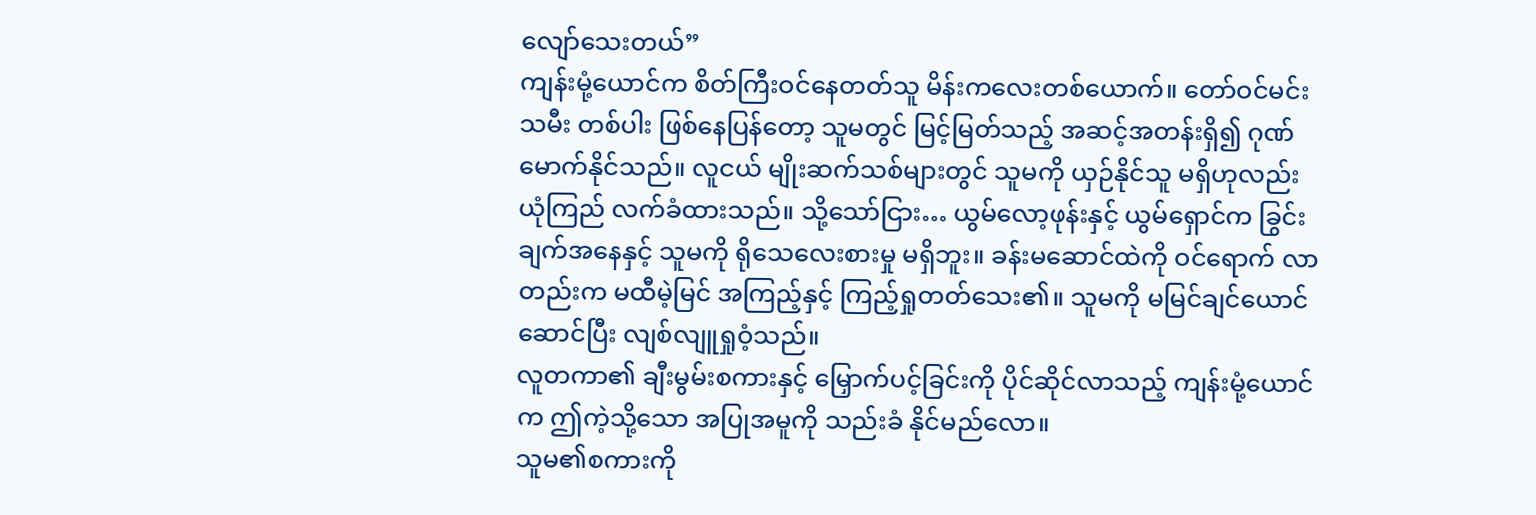လျော်သေးတယ်”
ကျန်းမုံ့ယောင်က စိတ်ကြီးဝင်နေတတ်သူ မိန်းကလေးတစ်ယောက်။ တော်ဝင်မင်းသမီး တစ်ပါး ဖြစ်နေပြန်တော့ သူမတွင် မြင့်မြတ်သည့် အဆင့်အတန်းရှိ၍ ဂုဏ်မောက်နိုင်သည်။ လူငယ် မျိုးဆက်သစ်များတွင် သူမကို ယှဉ်နိုင်သူ မရှိဟုလည်း ယုံကြည် လက်ခံထားသည်။ သို့သော်ငြား… ယွမ်လော့ဖုန်းနှင့် ယွမ်ရှောင်က ခြွင်းချက်အနေနှင့် သူမကို ရိုသေလေးစားမှု မရှိဘူး။ ခန်းမဆောင်ထဲကို ဝင်ရောက် လာတည်းက မထီမဲ့မြင် အကြည့်နှင့် ကြည့်ရှုတတ်သေး၏။ သူမကို မမြင်ချင်ယောင် ဆောင်ပြီး လျစ်လျူရှုဝံ့သည်။
လူတကာ၏ ချီးမွမ်းစကားနှင့် မြှောက်ပင့်ခြင်းကို ပိုင်ဆိုင်လာသည့် ကျန်းမုံ့ယောင်က ဤကဲ့သို့သော အပြုအမူကို သည်းခံ နိုင်မည်လော။
သူမ၏စကားကို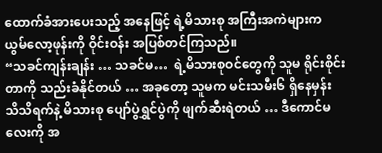ထောက်ခံအားပေးသည့် အနေဖြင့် ရဲ့မိသားစု အကြီးအကဲများက ယွမ်လော့ဖုန်းကို ဝိုင်းဝန်း အပြစ်တင်ကြသည်။
“သခင်ကျန်းချန်း … သခင်မ…  ရဲ့မိသားစုဝင်တွေကို သူမ ရိုင်းစိုင်းတာကို သည်းခံနိုင်တယ် … အခုတော့ သူမက မင်းသမီး၆ ရှိနေမှန်း သိသိရက်နဲ့ မိသားစု ပျော်ပွဲရွှင်ပွဲကို ဖျက်ဆီးရဲတယ် … ဒီကောင်မလေးကို အ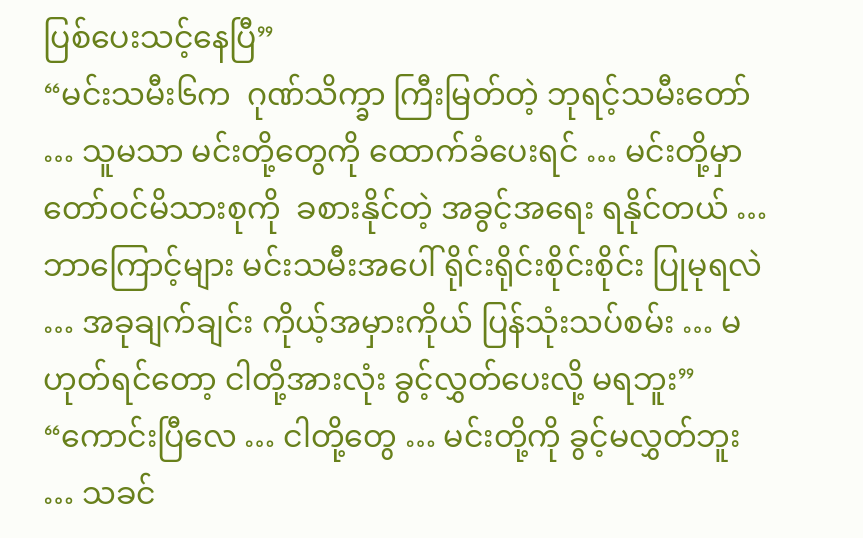ပြစ်ပေးသင့်နေပြီ”
“မင်းသမီး၆က  ဂုဏ်သိက္ခာ ကြီးမြတ်တဲ့ ဘုရင့်သမီးတော် … သူမသာ မင်းတို့တွေကို ထောက်ခံပေးရင် … မင်းတို့မှာ တော်ဝင်မိသားစုကို  ခစားနိုင်တဲ့ အခွင့်အရေး ရနိုင်တယ် … ဘာကြောင့်များ မင်းသမီးအပေါ် ရိုင်းရိုင်းစိုင်းစိုင်း ပြုမုရလဲ … အခုချက်ချင်း ကိုယ့်အမှားကိုယ် ပြန်သုံးသပ်စမ်း … မဟုတ်ရင်တော့ ငါတို့အားလုံး ခွင့်လွှတ်ပေးလို့ မရဘူး”
“ကောင်းပြီလေ … ငါတို့တွေ … မင်းတို့ကို ခွင့်မလွှတ်ဘူး … သခင်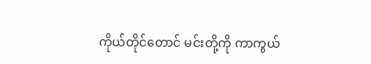ကိုယ်တိုင်တောင် မင်းတို့ကို ကာကွယ်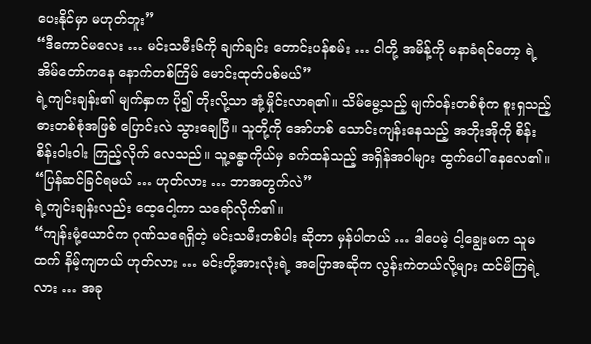ပေးနိုင်မှာ မဟုတ်ဘူး”
“ဒီကောင်မလေး … မင်းသမီး၆ကို ချက်ချင်း တောင်းပန်စမ်း … ငါတို့ အမိန့်ကို မနာခံရင်တော့ ရဲ့အိမ်တော်ကနေ နောက်တစ်ကြိမ် မောင်းထုတ်ပစ်မယ်”
ရဲ့ကျင်းချန်း၏ မျက်နှာက ပို၍ တိုးလို့သာ အုံ့မှိုင်းလာရ၏။ သိမ်မွေ့သည့် မျက်ဝန်းတစ်စုံက စူးရှသည့် ဓားတစ်စုံအဖြစ် ပြောင်းလဲ သွားချေပြီ။ သူတို့ကို အော်ဟစ် သောင်းကျန်းနေသည့် အဘိုးအိုကို စိန်းစိန်းဝါးဝါး ကြည့်လိုက် လေသည်။ သူ့ခန္ဓာကိုယ်မှ ခက်ထန်သည့် အရှိန်အဝါများ ထွက်ပေါ် နေလေ၏။
“ပြန်ဆင်ခြင်ရမယ် … ဟုတ်လား … ဘာအတွက်လဲ”
ရဲ့ကျင်းချန်းလည်း ထေ့ငေါ့ကာ သရော်လိုက်၏။
“ကျန်းမုံ့ယောင်က ဂုဏ်သရေရှိတဲ့ မင်းသမီးတစ်ပါး ဆိုတာ မှန်ပါတယ် … ဒါပေမဲ့ ငါ့ချွေးမက သူမထက် နိမ့်ကျတယ် ဟုတ်လား … မင်းတို့အားလုံးရဲ့ အပြောအဆိုက လွန်းကဲတယ်လို့များ ထင်မိကြရဲ့လား … အခု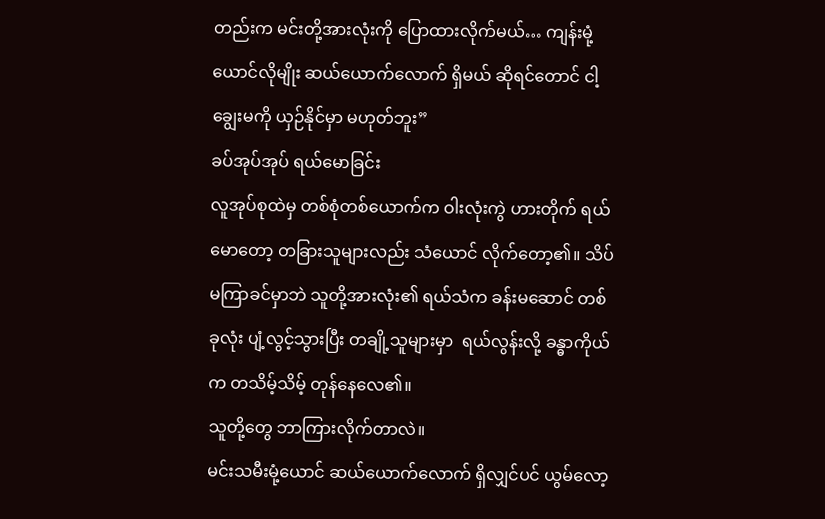တည်းက မင်းတို့အားလုံးကို ပြောထားလိုက်မယ်… ကျန်းမုံ့ယောင်လိုမျိုး ဆယ်ယောက်လောက် ရှိမယ် ဆိုရင်တောင် ငါ့ချွေးမကို ယှဉ်နိုင်မှာ မဟုတ်ဘူး”
ခပ်အုပ်အုပ် ရယ်မောခြင်း
လူအုပ်စုထဲမှ တစ်စုံတစ်ယောက်က ဝါးလုံးကွဲ ဟားတိုက် ရယ်မောတော့ တခြားသူများလည်း သံယောင် လိုက်တော့၏။ သိပ်မကြာခင်မှာဘဲ သူတို့အားလုံး၏ ရယ်သံက ခန်းမဆောင် တစ်ခုလုံး ပျံ့လွင့်သွားပြီး တချို့သူများမှာ  ရယ်လွန်းလို့ ခန္ဓာကိုယ်က တသိမ့်သိမ့် တုန်နေလေ၏။
သူတို့တွေ ဘာကြားလိုက်တာလဲ။
မင်းသမီးမုံ့ယောင် ဆယ်ယောက်လောက် ရှိလျှင်ပင် ယွမ်လော့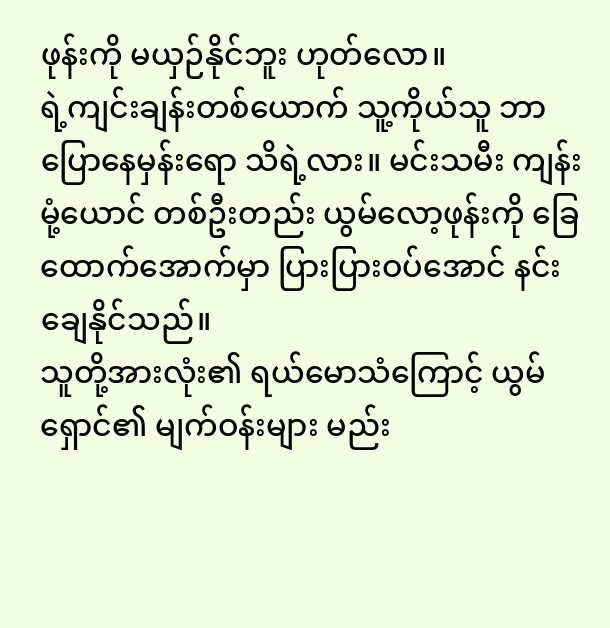ဖုန်းကို မယှဉ်နိုင်ဘူး ဟုတ်လော။
ရဲ့ကျင်းချန်းတစ်ယောက် သူ့ကိုယ်သူ ဘာပြောနေမှန်းရော သိရဲ့လား။ မင်းသမီး ကျန်းမုံ့ယောင် တစ်ဦးတည်း ယွမ်လော့ဖုန်းကို ခြေထောက်အောက်မှာ ပြားပြားဝပ်အောင် နင်းချေနိုင်သည်။
သူတို့အားလုံး၏ ရယ်မောသံကြောင့် ယွမ်ရှောင်၏ မျက်ဝန်းများ မည်း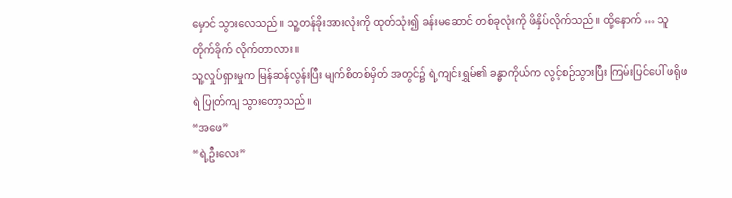မှောင် သွားလေသည်။ သူ့တန်ခိုးအားလုံးကို ထုတ်သုံး၍ ခန်းမဆောင် တစ်ခုလုံးကို ဖိနှိပ်လိုက်သည်။ ထို့နောက် … သူ တိုက်ခိုက် လိုက်တာလား။
သူ့လှုပ်ရှားမှုက မြန်ဆန်လွန်းပြီး မျက်စိတစ်မှိတ် အတွင်၌ ရဲ့ကျင်းရွှမ်၏ ခန္ဓာကိုယ်က လွင့်စဉ်သွားပြီး ကြမ်းပြင်ပေါ် ဖရိုဖရဲ ပြုတ်ကျ သွားတော့သည်။
“အဖေ”
“ရဲ့ဦးလေး”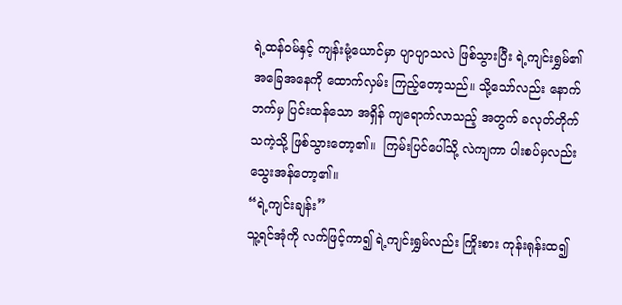ရဲ့ထန်ဝမ်နှင့် ကျန်းမုံ့ယောင်မှာ ပျာပျာသလဲ ဖြစ်သွားပြီး ရဲ့ကျင်းရွှမ်၏ အခြေအနေကို ထောက်လှမ်း ကြည့်တော့သည်။ သို့သော်လည်း နောက်ဘက်မှ ပြင်းထန်သော အရှိန် ကျရောက်လာသည့် အတွက် ခလုတ်တိုက် သကဲ့သို့ ဖြစ်သွားတော့၏။  ကြမ်းပြင်ပေါ်သို့ လဲကျကာ ပါးစပ်မှလည်း သွေးအန်တော့၏။
“ရဲ့ကျင်းချန်း”
သူ့ရင်အုံကို လက်ဖြင့်ကာ၍ ရဲ့ကျင်းရွှမ်လည်း ကြိုးစား ကုန်းရုန်းထ၍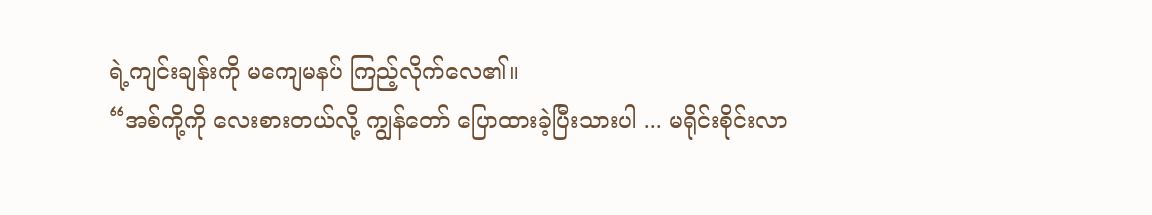ရဲ့ကျင်းချန်းကို မကျေမနပ် ကြည့်လိုက်လေ၏။
“အစ်ကို့ကို လေးစားတယ်လို့ ကျွန်တော် ပြောထားခဲ့ပြီးသားပါ ... မရိုင်းစိုင်းလာ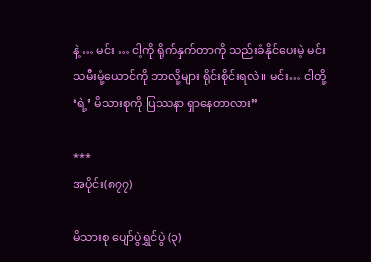နဲ့ … မင်း … ငါ့ကို ရိုက်နှက်တာကို သည်းခံနိုင်ပေးမဲ့ မင်းသမီးမုံ့ယောင်ကို ဘာလို့များ ရိုင်းစိုင်းရလဲ။ မင်း… ငါတို့ ‘ရဲ့’ မိသားစုကို ပြဿနာ ရှာနေတာလား”

***
အပိုင်း(၈၇၇)

မိသားစု ပျော်ပွဲရွှင်ပွဲ (၃)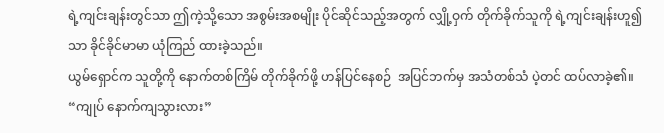ရဲ့ကျင်းချန်းတွင်သာ ဤကဲ့သို့သော အစွမ်းအစမျိုး ပိုင်ဆိုင်သည့်အတွက် လျှို့ဝှက် တိုက်ခိုက်သူကို ရဲ့ကျင်းချန်းဟူ၍သာ ခိုင်ခိုင်မာမာ ယုံကြည် ထားခဲ့သည်။
ယွမ်ရှောင်က သူတို့ကို နောက်တစ်ကြိမ် တိုက်ခိုက်ဖို့ ဟန်ပြင်နေစဉ်  အပြင်ဘက်မှ အသံတစ်သံ ပဲ့တင် ထပ်လာခဲ့၏။
“ကျုပ် နောက်ကျသွားလား”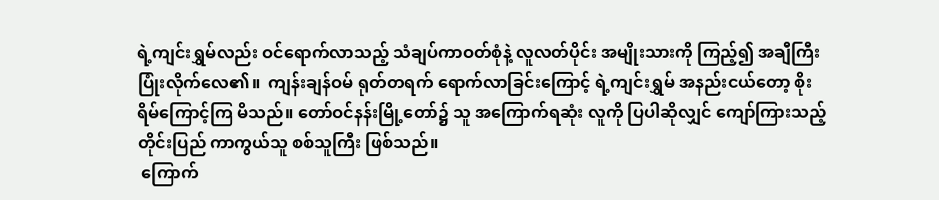ရဲ့ကျင်းရွှမ်လည်း ဝင်ရောက်လာသည့် သံချပ်ကာဝတ်စုံနဲ့ လူလတ်ပိုင်း အမျိုးသားကို ကြည့်၍ အချီကြီး ပြုံးလိုက်လေ၏။  ကျန်းချန်ဝမ် ရုတ်တရက် ရောက်လာခြင်းကြောင့် ရဲ့ကျင်းရွှမ် အနည်းငယ်တော့ စိုးရိမ်ကြောင့်ကြ မိသည်။ တော်ဝင်နန်းမြို့တော်၌ သူ အကြောက်ရဆုံး လူကို ပြပါဆိုလျှင် ကျော်ကြားသည့် တိုင်းပြည် ကာကွယ်သူ စစ်သူကြီး ဖြစ်သည်။
 ကြောက်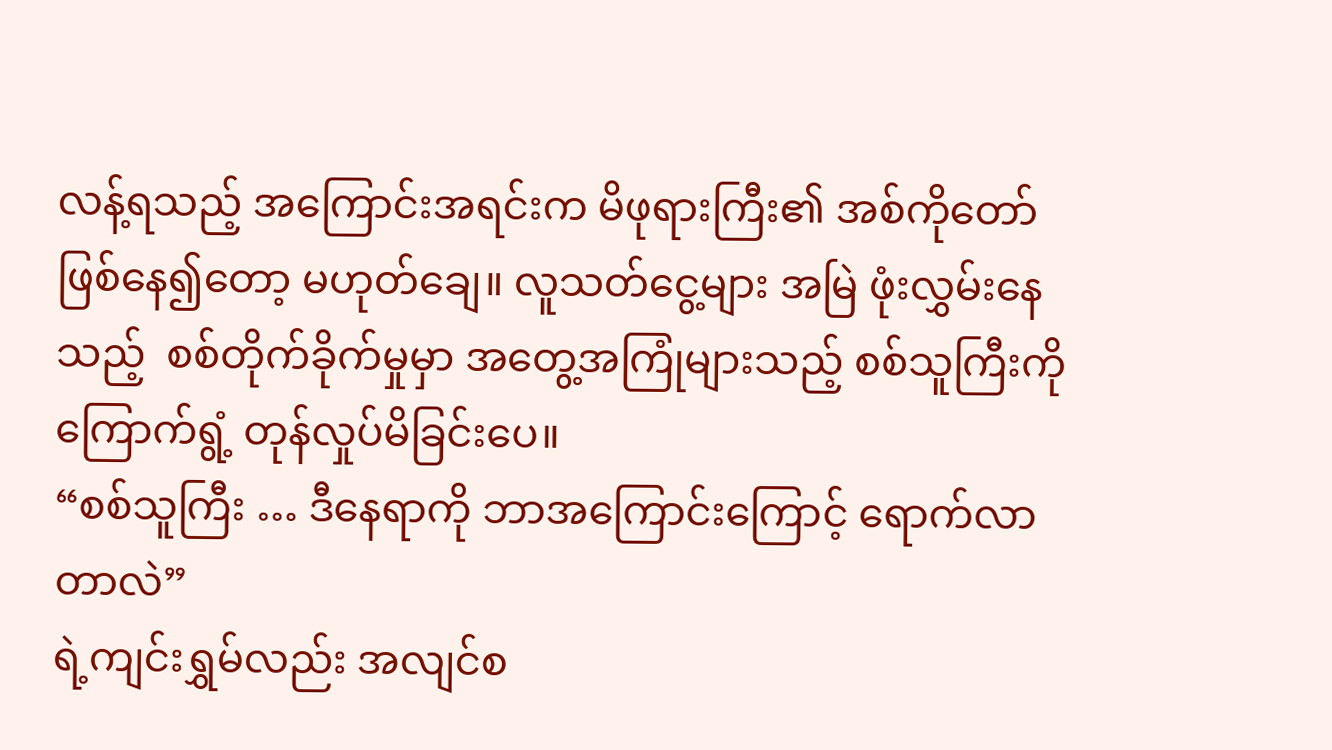လန့်ရသည့် အကြောင်းအရင်းက မိဖုရားကြီး၏ အစ်ကိုတော် ဖြစ်နေ၍တော့ မဟုတ်ချေ။ လူသတ်ငွေ့များ အမြဲ ဖုံးလွှမ်းနေသည့်  စစ်တိုက်ခိုက်မှုမှာ အတွေ့အကြုံများသည့် စစ်သူကြီးကို ကြောက်ရွံ့ တုန်လှုပ်မိခြင်းပေ။
“စစ်သူကြီး … ဒီနေရာကို ဘာအကြောင်းကြောင့် ရောက်လာတာလဲ”
ရဲ့ကျင်းရွှမ်လည်း အလျင်စ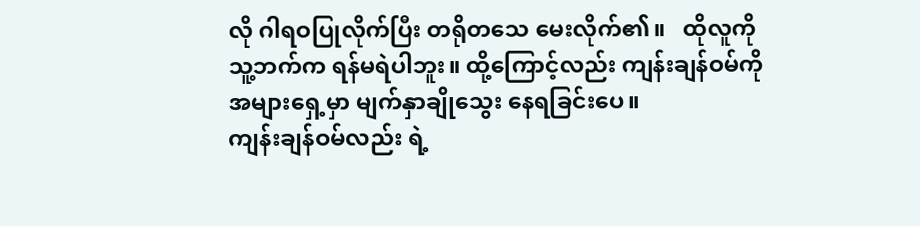လို ဂါရဝပြုလိုက်ပြီး တရိုတသေ မေးလိုက်၏။   ထိုလူကို သူ့ဘက်က ရန်မရဲပါဘူး။ ထို့ကြောင့်လည်း ကျန်းချန်ဝမ်ကို အများရှေ့မှာ မျက်နှာချိုသွေး နေရခြင်းပေ။
ကျန်းချန်ဝမ်လည်း ရဲ့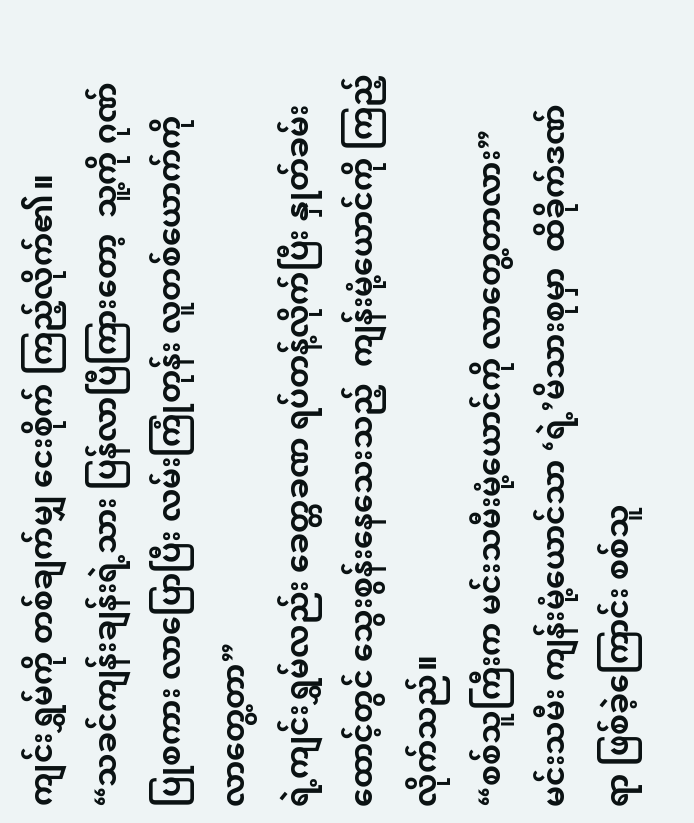ကျင်းရွှမ်ကို တစ်ချက်မျှ ငေးစိုက် ကြည့်လိုက်၏။
“သခင်ကျန်းချန်းရဲ့သား ပြန်လာပြီကြားတော့  သူ့ကို ဂုဏ်ပြုစကား လာပြောပြီး လမ်းကြုံတုန်း လူတစ်ယောက်ကို လာတွေ့တာ”
ရဲ့ကျင်းရွှမ်လည်း ခေတ္တခဏ ရပ်တန့်လိုက်ပြီး နှုတ်ခမ်းထောင့်တွင် သွေးစွန်းနေသေးသည့်  ကျန်းမုံ့ယောင်ကို ကြည့်လိုက်သည်။
“စစ်သူကြီးက မင်းသမီးမုံ့ယောင်ကို လာတွေ့တာလား”
မင်းသမီး ကျန်းမုံ့ယောင်သာ ‘ရဲ့’မိသားစုမှာ  ထိခိုက်ဒဏ်ရာ ဖြစ်ခဲ့ကြောင်း စစ်သူ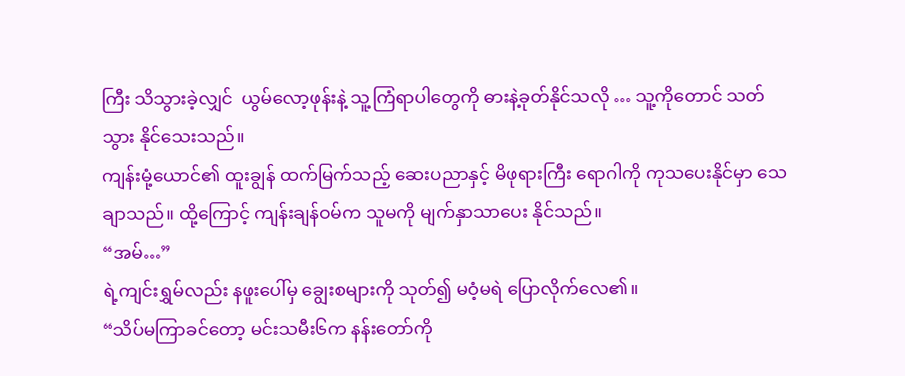ကြီး သိသွားခဲ့လျှင်  ယွမ်လော့ဖုန်းနဲ့ သူ့ကြံရာပါတွေကို ဓားနဲ့ခုတ်နိုင်သလို … သူ့ကိုတောင် သတ်သွား နိုင်သေးသည်။
ကျန်းမုံ့ယောင်၏ ထူးချွန် ထက်မြက်သည့် ဆေးပညာနှင့် မိဖုရားကြီး ရောဂါကို ကုသပေးနိုင်မှာ သေချာသည်။ ထို့ကြောင့် ကျန်းချန်ဝမ်က သူမကို မျက်နှာသာပေး နိုင်သည်။
“အမ်…”
ရဲ့ကျင်းရွှမ်လည်း နဖူးပေါ်မှ ချွေးစများကို သုတ်၍ မဝံ့မရဲ ပြောလိုက်လေ၏။
“သိပ်မကြာခင်တော့ မင်းသမီး၆က နန်းတော်ကို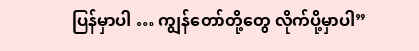ပြန်မှာပါ … ကျွန်တော်တို့တွေ လိုက်ပို့မှာပါ”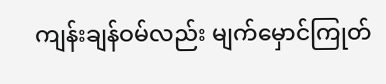ကျန်းချန်ဝမ်လည်း မျက်မှောင်ကြုတ်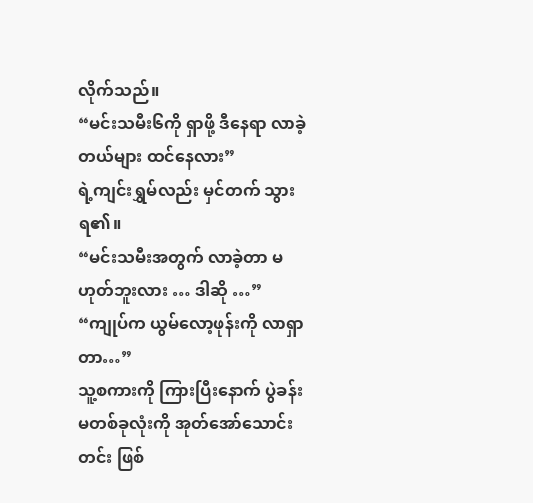လိုက်သည်။
“မင်းသမီး၆ကို ရှာဖို့ ဒီနေရာ လာခဲ့တယ်များ ထင်နေလား”
ရဲ့ကျင်းရွှမ်လည်း မှင်တက် သွားရ၏။
“မင်းသမီးအတွက် လာခဲ့တာ မဟုတ်ဘူးလား … ဒါဆို …”
“ကျုပ်က ယွမ်လော့ဖုန်းကို လာရှာတာ…”
သူ့စကားကို ကြားပြီးနောက် ပွဲခန်းမတစ်ခုလုံးကို အုတ်အော်သောင်းတင်း ဖြစ်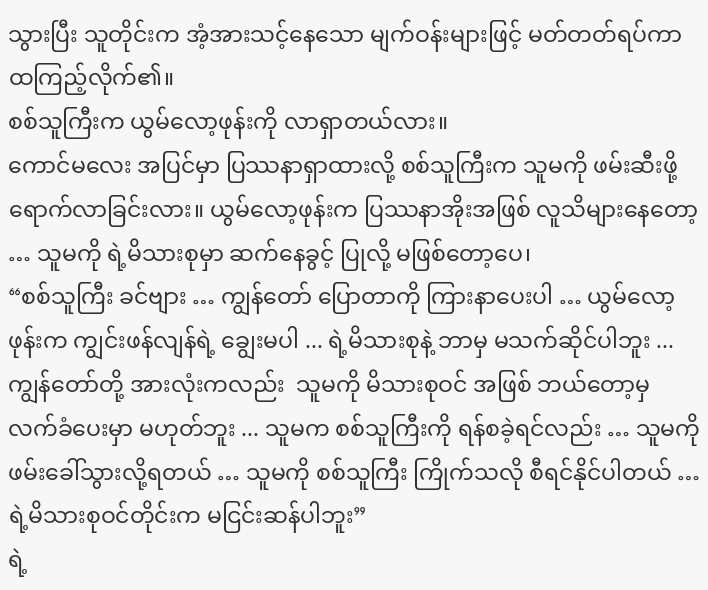သွားပြီး သူတိုင်းက အံ့အားသင့်နေသော မျက်ဝန်းများဖြင့် မတ်တတ်ရပ်ကာ ထကြည့်လိုက်၏။
စစ်သူကြီးက ယွမ်လော့ဖုန်းကို လာရှာတယ်လား။
ကောင်မလေး အပြင်မှာ ပြဿနာရှာထားလို့ စစ်သူကြီးက သူမကို ဖမ်းဆီးဖို့ ရောက်လာခြင်းလား။ ယွမ်လော့ဖုန်းက ပြဿနာအိုးအဖြစ် လူသိများနေတော့ … သူမကို ရဲ့မိသားစုမှာ ဆက်နေခွင့် ပြုလို့ မဖြစ်တော့ပေ၊
“စစ်သူကြီး ခင်ဗျား … ကျွန်တော် ပြောတာကို ကြားနာပေးပါ … ယွမ်လော့ဖုန်းက ကျွင်းဖန်လျန်ရဲ့ ချွေးမပါ ... ရဲ့မိသားစုနဲ့ ဘာမှ မသက်ဆိုင်ပါဘူး ... ကျွန်တော်တို့ အားလုံးကလည်း  သူမကို မိသားစုဝင် အဖြစ် ဘယ်တော့မှ လက်ခံပေးမှာ မဟုတ်ဘူး ... သူမက စစ်သူကြီးကို ရန်စခဲ့ရင်လည်း … သူမကို ဖမ်းခေါ်သွားလို့ရတယ် … သူမကို စစ်သူကြီး ကြိုက်သလို စီရင်နိုင်ပါတယ် … ရဲ့မိသားစုဝင်တိုင်းက မငြင်းဆန်ပါဘူး”
ရဲ့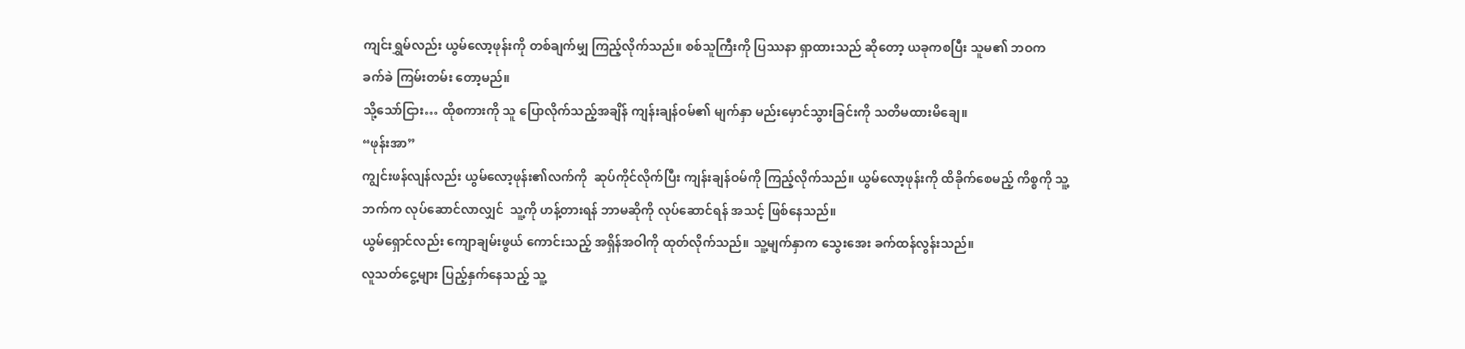ကျင်းရွှမ်လည်း ယွမ်လော့ဖုန်းကို တစ်ချက်မျှ ကြည့်လိုက်သည်။ စစ်သူကြီးကို ပြဿနာ ရှာထားသည် ဆိုတော့ ယခုကစပြီး သူမ၏ ဘဝက ခက်ခဲ ကြမ်းတမ်း တော့မည်။
သို့သော်ငြား… ထိုစကားကို သူ ပြောလိုက်သည့်အချိန် ကျန်းချန်ဝမ်၏ မျက်နှာ မည်းမှောင်သွားခြင်းကို သတိမထားမိချေ။
“ဖုန်းအာ”
ကျွင်းဖန်လျန်လည်း ယွမ်လော့ဖုန်း၏လက်ကို  ဆုပ်ကိုင်လိုက်ပြီး ကျန်းချန်ဝမ်ကို ကြည့်လိုက်သည်။ ယွမ်လော့ဖုန်းကို ထိခိုက်စေမည့် ကိစ္စကို သူ့ဘက်က လုပ်ဆောင်လာလျှင်  သူ့ကို ဟန့်တားရန် ဘာမဆိုကို လုပ်ဆောင်ရန် အသင့် ဖြစ်နေသည်။
ယွမ်ရှောင်လည်း ကျောချမ်းဖွယ် ကောင်းသည့် အရှိန်အဝါကို ထုတ်လိုက်သည်။ သူ့မျက်နှာက သွေးအေး ခက်ထန်လွန်းသည်။
လူသတ်ငွေ့များ ပြည့်နှက်နေသည့် သူ့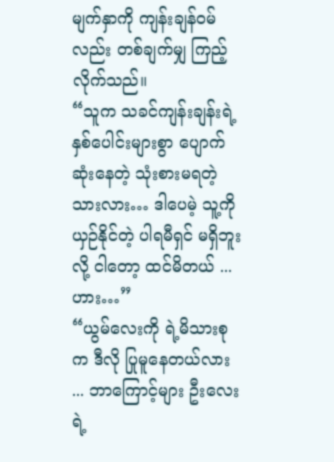မျက်နှာကို ကျန်းချန်ဝမ်လည်း တစ်ချက်မျှ ကြည့်လိုက်သည်။
“သူက သခင်ကျန်းချန်းရဲ့ နှစ်ပေါင်းများစွာ ပျောက်ဆုံးနေတဲ့ သုံးစားမရတဲ့သားလား… ဒါပေမဲ့ သူ့ကို ယှဉ်နိုင်တဲ့ ပါရမီရှင် မရှိဘူးလို့ ငါတော့ ထင်မိတယ် ... ဟား…”
“ယွမ်လေးကို ရဲ့မိသားစုက ဒီလို ပြုမူနေတယ်လား ... ဘာကြောင့်များ ဦးလေးရဲ့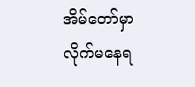အိမ်တော်မှာ လိုက်မနေရ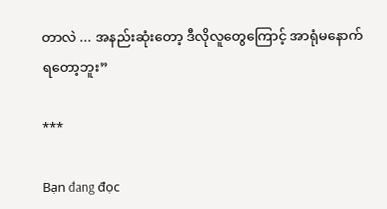တာလဲ ... အနည်းဆုံးတော့ ဒီလိုလူတွေကြောင့် အာရုံမနောက် ရတော့ဘူး”

***

Bạn đang đọc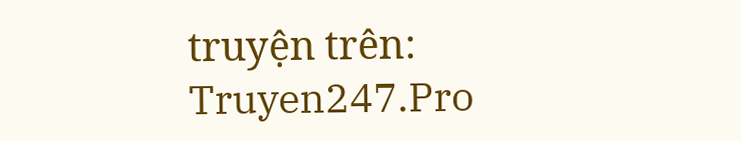truyện trên: Truyen247.Pro